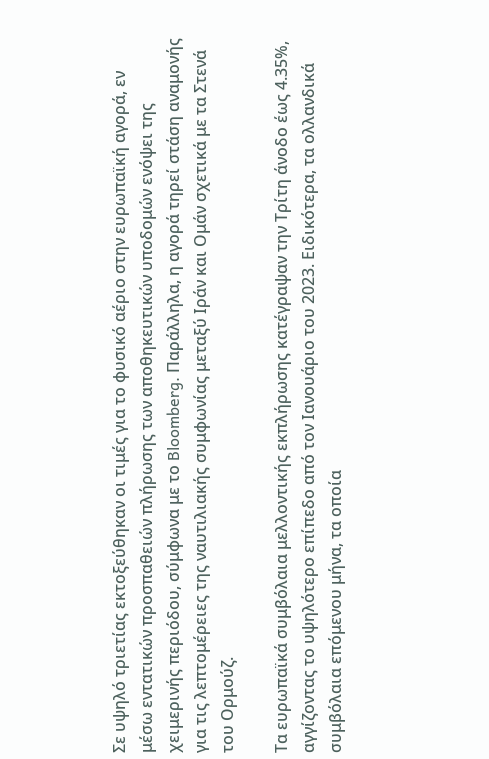Σε υψηλό τριετίας εκτοξεύθηκαν οι τιμές για το φυσικό αέριο στην ευρωπαϊκή αγορά, εν μέσω εντατικών προσπαθειών πλήρωσης των αποθηκευτικών υποδομών ενόψει της χειμερινής περιόδου, σύμφωνα με το Bloomberg. Παράλληλα, η αγορά τηρεί στάση αναμονής για τις λεπτομέρειες της ναυτιλιακής συμφωνίας μεταξύ Ιράν και Ομάν σχετικά με τα Στενά του Ορμούζ.

Τα ευρωπαϊκά συμβόλαια μελλοντικής εκπλήρωσης κατέγραψαν την Τρίτη άνοδο έως 4.35%, αγγίζοντας το υψηλότερο επίπεδο από τον Ιανουάριο του 2023. Ειδικότερα, τα ολλανδικά συμβόλαια επόμενου μήνα, τα οποία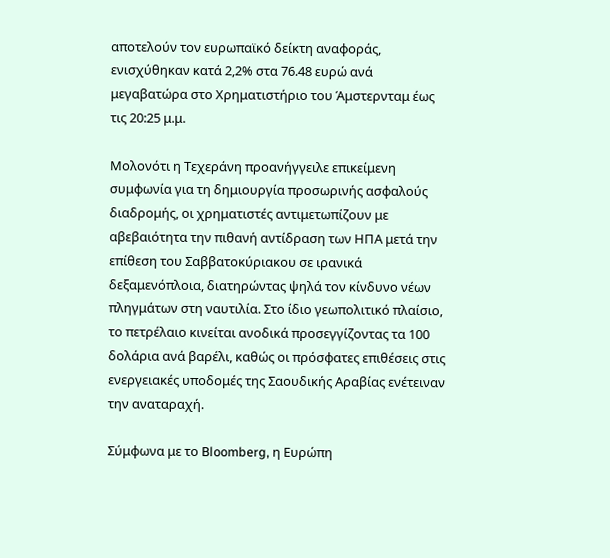αποτελούν τον ευρωπαϊκό δείκτη αναφοράς, ενισχύθηκαν κατά 2,2% στα 76.48 ευρώ ανά μεγαβατώρα στο Χρηματιστήριο του Άμστερνταμ έως τις 20:25 μ.μ.

Μολονότι η Τεχεράνη προανήγγειλε επικείμενη συμφωνία για τη δημιουργία προσωρινής ασφαλούς διαδρομής, οι χρηματιστές αντιμετωπίζουν με αβεβαιότητα την πιθανή αντίδραση των ΗΠΑ μετά την επίθεση του Σαββατοκύριακου σε ιρανικά δεξαμενόπλοια, διατηρώντας ψηλά τον κίνδυνο νέων πληγμάτων στη ναυτιλία. Στο ίδιο γεωπολιτικό πλαίσιο, το πετρέλαιο κινείται ανοδικά προσεγγίζοντας τα 100 δολάρια ανά βαρέλι, καθώς οι πρόσφατες επιθέσεις στις ενεργειακές υποδομές της Σαουδικής Αραβίας ενέτειναν την αναταραχή.

Σύμφωνα με το Bloomberg, η Ευρώπη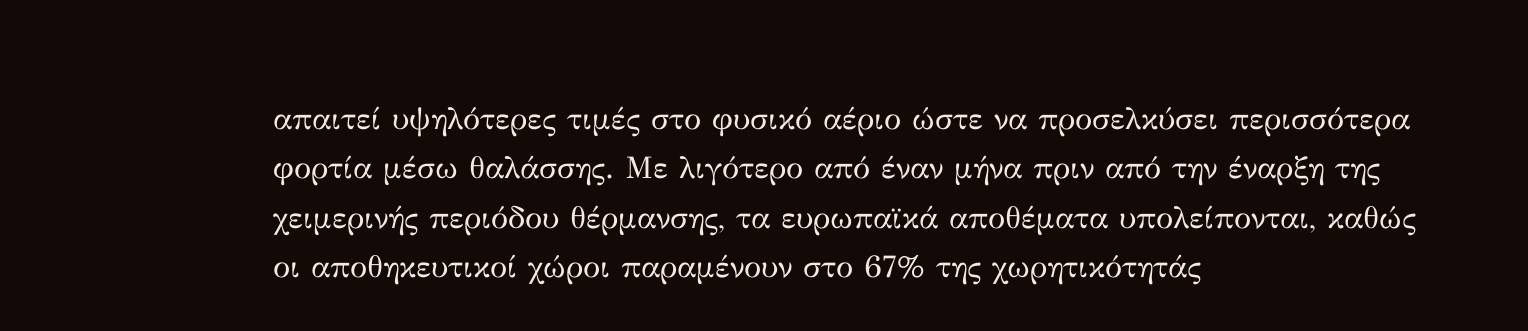απαιτεί υψηλότερες τιμές στο φυσικό αέριο ώστε να προσελκύσει περισσότερα φορτία μέσω θαλάσσης. Με λιγότερο από έναν μήνα πριν από την έναρξη της χειμερινής περιόδου θέρμανσης, τα ευρωπαϊκά αποθέματα υπολείπονται, καθώς οι αποθηκευτικοί χώροι παραμένουν στο 67% της χωρητικότητάς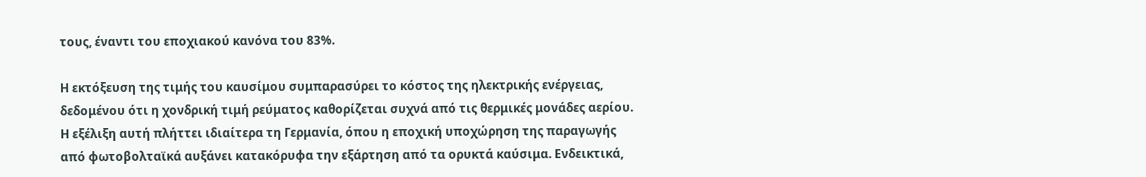τους, έναντι του εποχιακού κανόνα του 83%.

Η εκτόξευση της τιμής του καυσίμου συμπαρασύρει το κόστος της ηλεκτρικής ενέργειας, δεδομένου ότι η χονδρική τιμή ρεύματος καθορίζεται συχνά από τις θερμικές μονάδες αερίου. Η εξέλιξη αυτή πλήττει ιδιαίτερα τη Γερμανία, όπου η εποχική υποχώρηση της παραγωγής από φωτοβολταϊκά αυξάνει κατακόρυφα την εξάρτηση από τα ορυκτά καύσιμα. Ενδεικτικά,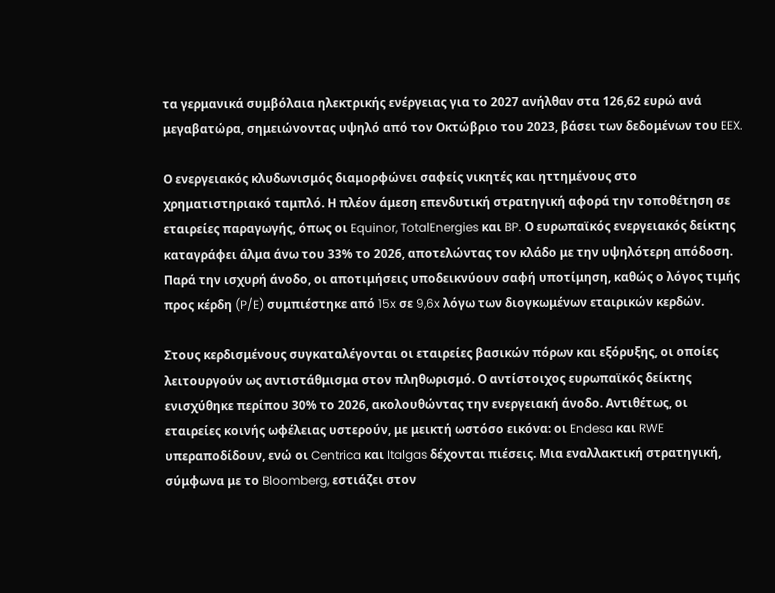τα γερμανικά συμβόλαια ηλεκτρικής ενέργειας για το 2027 ανήλθαν στα 126,62 ευρώ ανά μεγαβατώρα, σημειώνοντας υψηλό από τον Οκτώβριο του 2023, βάσει των δεδομένων του EEX.

Ο ενεργειακός κλυδωνισμός διαμορφώνει σαφείς νικητές και ηττημένους στο χρηματιστηριακό ταμπλό. Η πλέον άμεση επενδυτική στρατηγική αφορά την τοποθέτηση σε εταιρείες παραγωγής, όπως οι Equinor, TotalEnergies και BP. Ο ευρωπαϊκός ενεργειακός δείκτης καταγράφει άλμα άνω του 33% το 2026, αποτελώντας τον κλάδο με την υψηλότερη απόδοση. Παρά την ισχυρή άνοδο, οι αποτιμήσεις υποδεικνύουν σαφή υποτίμηση, καθώς ο λόγος τιμής προς κέρδη (P/E) συμπιέστηκε από 15x σε 9,6x λόγω των διογκωμένων εταιρικών κερδών.

Στους κερδισμένους συγκαταλέγονται οι εταιρείες βασικών πόρων και εξόρυξης, οι οποίες λειτουργούν ως αντιστάθμισμα στον πληθωρισμό. Ο αντίστοιχος ευρωπαϊκός δείκτης ενισχύθηκε περίπου 30% το 2026, ακολουθώντας την ενεργειακή άνοδο. Αντιθέτως, οι εταιρείες κοινής ωφέλειας υστερούν, με μεικτή ωστόσο εικόνα: οι Endesa και RWE υπεραποδίδουν, ενώ οι Centrica και Italgas δέχονται πιέσεις. Μια εναλλακτική στρατηγική, σύμφωνα με το Bloomberg, εστιάζει στον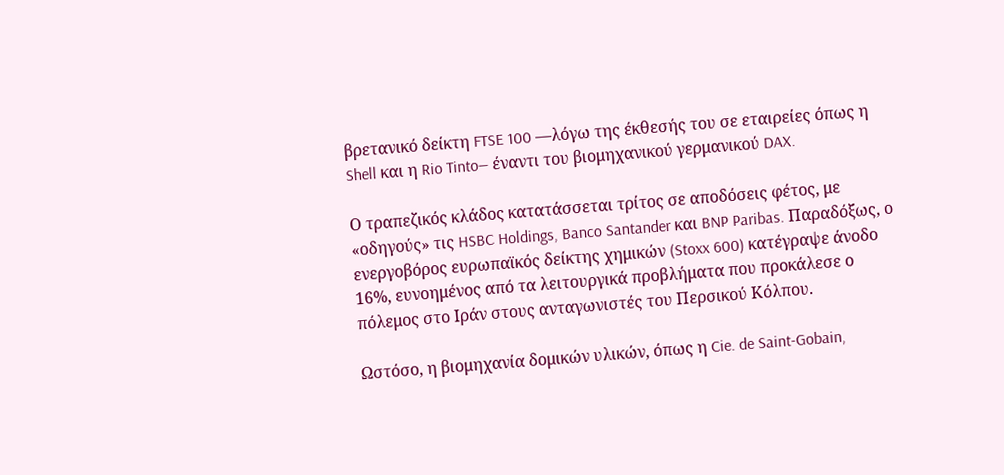βρετανικό δείκτη FTSE 100 —λόγω της έκθεσής του σε εταιρείες όπως η Shell και η Rio Tinto— έναντι του βιομηχανικού γερμανικού DAX.

Ο τραπεζικός κλάδος κατατάσσεται τρίτος σε αποδόσεις φέτος, με «οδηγούς» τις HSBC Holdings, Banco Santander και BNP Paribas. Παραδόξως, ο ενεργοβόρος ευρωπαϊκός δείκτης χημικών (Stoxx 600) κατέγραψε άνοδο 16%, ευνοημένος από τα λειτουργικά προβλήματα που προκάλεσε ο πόλεμος στο Ιράν στους ανταγωνιστές του Περσικού Κόλπου.

Ωστόσο, η βιομηχανία δομικών υλικών, όπως η Cie. de Saint-Gobain,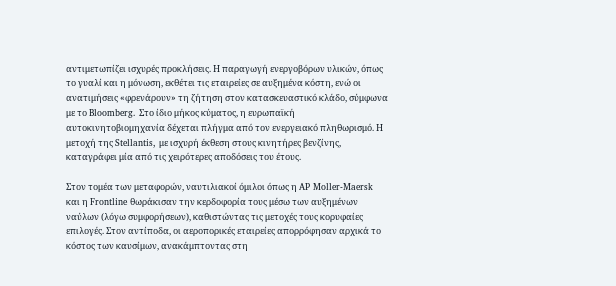αντιμετωπίζει ισχυρές προκλήσεις. Η παραγωγή ενεργοβόρων υλικών, όπως το γυαλί και η μόνωση, εκθέτει τις εταιρείες σε αυξημένα κόστη, ενώ οι ανατιμήσεις «φρενάρουν» τη ζήτηση στον κατασκευαστικό κλάδο, σύμφωνα με το Bloomberg. Στο ίδιο μήκος κύματος, η ευρωπαϊκή αυτοκινητοβιομηχανία δέχεται πλήγμα από τον ενεργειακό πληθωρισμό. Η μετοχή της Stellantis, με ισχυρή έκθεση στους κινητήρες βενζίνης, καταγράφει μία από τις χειρότερες αποδόσεις του έτους.

Στον τομέα των μεταφορών, ναυτιλιακοί όμιλοι όπως η AP Moller-Maersk και η Frontline θωράκισαν την κερδοφορία τους μέσω των αυξημένων ναύλων (λόγω συμφορήσεων), καθιστώντας τις μετοχές τους κορυφαίες επιλογές. Στον αντίποδα, οι αεροπορικές εταιρείες απορρόφησαν αρχικά το κόστος των καυσίμων, ανακάμπτοντας στη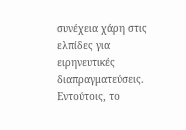συνέχεια χάρη στις ελπίδες για ειρηνευτικές διαπραγματεύσεις. Εντούτοις, το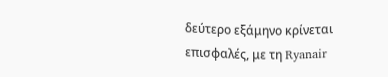δεύτερο εξάμηνο κρίνεται επισφαλές, με τη Ryanair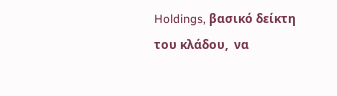Holdings, βασικό δείκτη του κλάδου,  να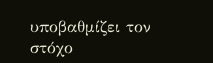υποβαθμίζει τον στόχο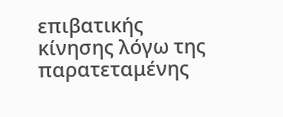επιβατικής κίνησης λόγω της παρατεταμένης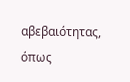αβεβαιότητας, όπως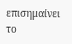επισημαίνει το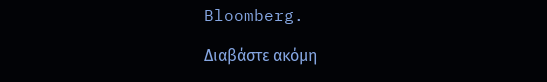Bloomberg.

Διαβάστε ακόμη